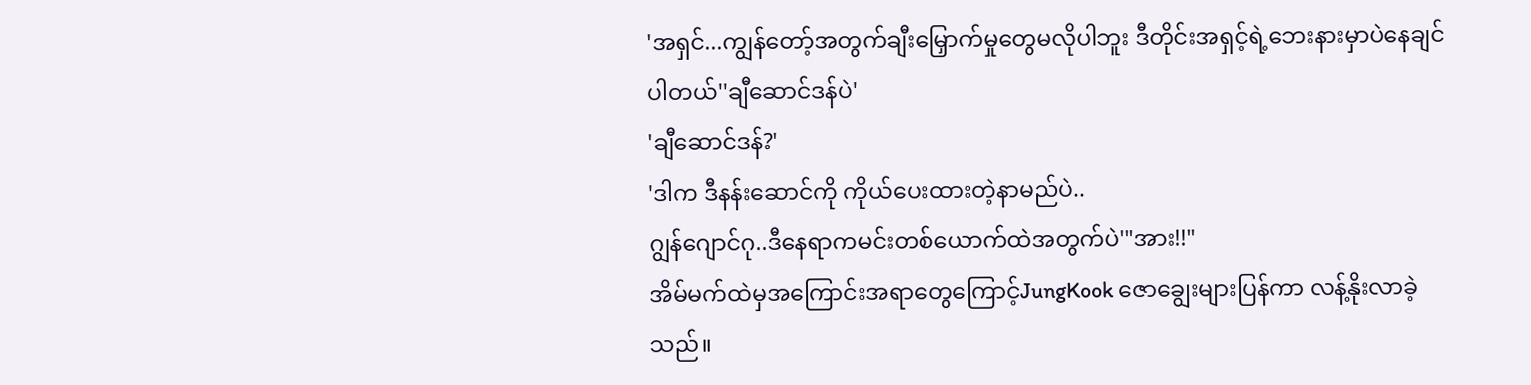'အရှင်...ကျွန်တော့်အတွက်ချီးမြှောက်မှုတွေမလိုပါဘူး ဒီတိုင်းအရှင့်ရဲ့ဘေးနားမှာပဲနေချင်ပါတယ်''ချီဆောင်ဒန်ပဲ'
'ချီဆောင်ဒန်?'
'ဒါက ဒီနန်းဆောင်ကို ကိုယ်ပေးထားတဲ့နာမည်ပဲ..
ဂျွန်ဂျောင်ဂု..ဒီနေရာကမင်းတစ်ယောက်ထဲအတွက်ပဲ'"အား!!"
အိမ်မက်ထဲမှအကြောင်းအရာတွေကြောင့်JungKook ဇောချွေးများပြန်ကာ လန့်နိုးလာခဲ့သည်။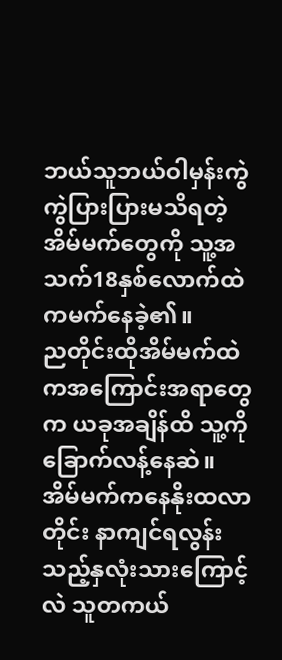ဘယ်သူဘယ်ဝါမှန်းကွဲကွဲပြားပြားမသိရတဲ့ အိမ်မက်တွေကို သူ့အသက်18နှစ်လောက်ထဲကမက်နေခဲ့၏။
ညတိုင်းထိုအိမ်မက်ထဲကအကြောင်းအရာတွေက ယခုအချိန်ထိ သူ့ကိုခြောက်လန့်နေဆဲ။
အိမ်မက်ကနေနိုးထလာတိုင်း နာကျင်ရလွန်းသည့်နှလုံးသားကြောင့်လဲ သူတကယ်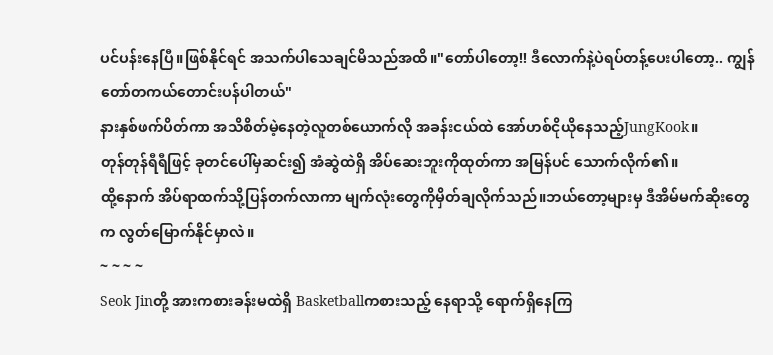ပင်ပန်းနေပြီ။ဖြစ်နိုင်ရင် အသက်ပါသေချင်မိသည်အထိ။"တော်ပါတော့!! ဒီလောက်နဲ့ပဲရပ်တန့်ပေးပါတော့.. ကျွန်တော်တကယ်တောင်းပန်ပါတယ်"
နားနှစ်ဖက်ပိတ်ကာ အသိစိတ်မဲ့နေတဲ့လူတစ်ယောက်လို အခန်းငယ်ထဲ အော်ဟစ်ငိုယိုနေသည့်JungKook။
တုန်တုန်ရီရီဖြင့် ခုတင်ပေါ်မှဆင်း၍ အံဆွဲထဲရှိ အိပ်ဆေးဘူးကိုထုတ်ကာ အမြန်ပင် သောက်လိုက်၏။
ထို့နောက် အိပ်ရာထက်သို့ပြန်တက်လာကာ မျက်လုံးတွေကိုမှိတ်ချလိုက်သည်။ဘယ်တော့များမှ ဒီအိမ်မက်ဆိုးတွေက လွတ်မြောက်နိုင်မှာလဲ။
~ ~ ~ ~
Seok Jinတို့ အားကစားခန်းမထဲရှိ Basketballကစားသည့် နေရာသို့ ရောက်ရှိနေကြ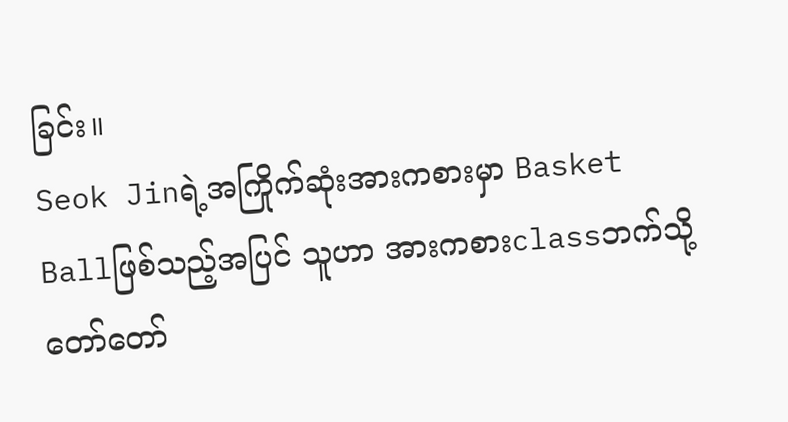ခြင်း။
Seok Jinရဲ့အကြိုက်ဆုံးအားကစားမှာ Basket Ballဖြစ်သည့်အပြင် သူဟာ အားကစားclassဘက်သို့ တော်တော်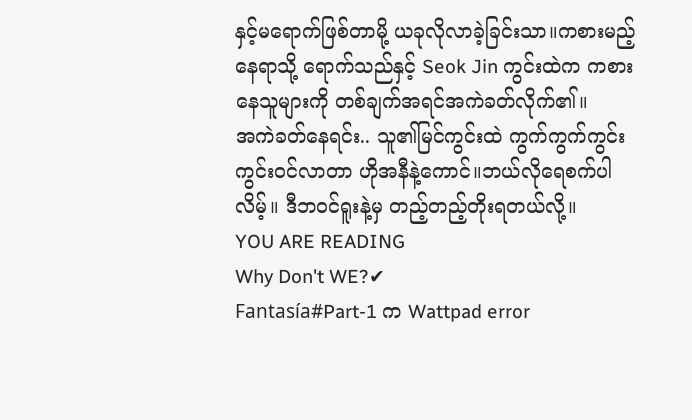နှင့်မရောက်ဖြစ်တာမို့ ယခုလိုလာခဲ့ခြင်းသာ။ကစားမည့်နေရာသို့ ရောက်သည်နှင့် Seok Jin ကွင်းထဲက ကစားနေသူများကို တစ်ချက်အရင်အကဲခတ်လိုက်၏။
အကဲခတ်နေရင်း.. သူ၏မြင်ကွင်းထဲ ကွက်ကွက်ကွင်းကွင်းဝင်လာတာ ဟိုအနီနဲ့ကောင်။ဘယ်လိုရေစက်ပါလိမ့်။ ဒီဘဝင်ရူးနဲ့မှ တည့်တည့်တိုးရတယ်လို့။
YOU ARE READING
Why Don't WE?✔
Fantasía#Part-1 က Wattpad error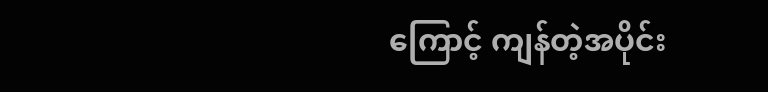ကြောင့် ကျန်တဲ့အပိုင်း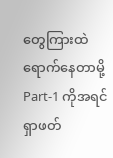တွေကြားထဲရောက်နေတာမို့ Part-1 ကိုအရင်ရှာဖတ်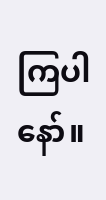ကြပါနော်။